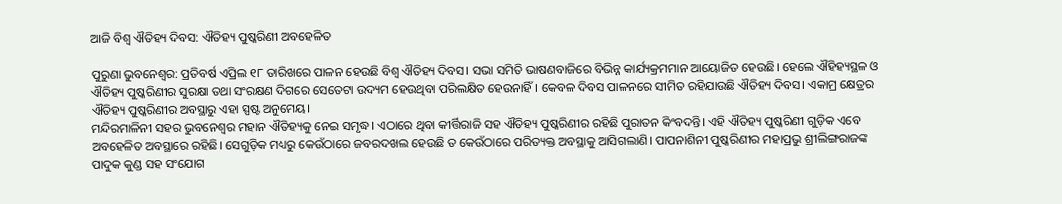ଆଜି ବିଶ୍ବ ଐତିହ୍ୟ ଦିବସ: ଐତିହ୍ୟ ପୁଷ୍କରିଣୀ ଅବହେଳିତ

ପୁରୁଣା ଭୁବନେଶ୍ୱର: ପ୍ରତିବର୍ଷ ଏପ୍ରିଲ ୧୮ ତାରିଖରେ ପାଳନ ହେଉଛି ବିଶ୍ବ ଐତିହ୍ୟ ଦିବସ। ସଭା ସମିତି ଭାଷଣବାଜିରେ ବିଭିନ୍ନ କାର୍ଯ୍ୟକ୍ରମମାନ ଆୟୋଜିତ ହେଉଛି। ହେଲେ ଐହିହ୍ୟସ୍ଥଳ ଓ ଐତିହ୍ୟ ପୁଷ୍କରିଣୀର ସୁରକ୍ଷା ତଥା ସଂରକ୍ଷଣ ଦିଗରେ ସେତେଟା ଉଦ୍ୟମ ହେଉଥିବା ପରିଲକ୍ଷିତ ହେଉନାହିଁ। କେବଳ ଦିବସ ପାଳନରେ ସୀମିତ ରହିଯାଉଛି ଐତିହ୍ୟ ଦିବସ। ଏକାମ୍ର କ୍ଷେତ୍ରର ଐତିହ୍ୟ ପୁଷ୍କରିଣୀର ଅବସ୍ଥାରୁ ଏହା ସ୍ପଷ୍ଟ ଅନୁମେୟ।
ମନ୍ଦିରମାଳିନୀ ସହର ଭୁବନେଶ୍ୱର ମହାନ ଐତିହ୍ୟକୁ ନେଇ ସମୃଦ୍ଧ। ଏଠାରେ ଥିବା କୀର୍ତ୍ତିରାଜି ସହ ଐତିହ୍ୟ ପୁଷ୍କରିଣୀର ରହିଛି ପୁରାତନ କିଂବଦନ୍ତି। ଏହି ଐତିହ୍ୟ ପୁଷ୍କରିଣୀ ଗୁଡ଼ିକ ଏବେ ଅବହେଳିତ ଅବସ୍ଥାରେ ରହିଛି। ସେଗୁଡ଼ିକ ମଧ୍ୟରୁ କେଉଁଠାରେ ଜବରଦଖଲ ହେଉଛି ତ କେଉଁଠାରେ ପରିତ୍ୟକ୍ତ ଅବସ୍ଥାକୁ ଆସିଗଲାଣି। ପାପନାଶିନୀ ପୁଷ୍କରିଣୀର ମହାପ୍ରଭୁ ଶ୍ରୀଲିଙ୍ଗରାଜଙ୍କ ପାଦୁକ କୁଣ୍ଡ ସହ ସଂଯୋଗ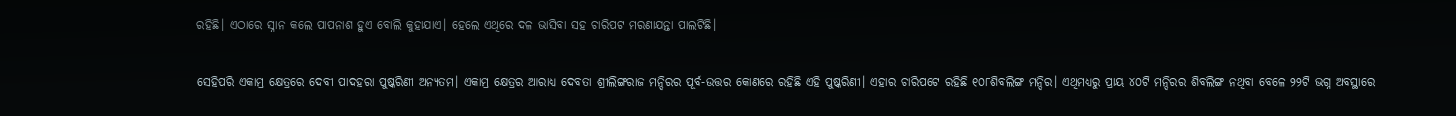ରହିଛି। ଏଠାରେ ସ୍ନାନ କଲେ ପାପନାଶ ହୁଏ ବୋଲି କୁହାଯାଏ। ହେଲେ ଏଥିରେ ଦଳ ଭାସିବା ସହ ଚାରିପଟ ମରଣାଯନ୍ତା ପାଲଟିଛି।

ସେହିପରି ଏକାମ୍ର କ୍ଷେତ୍ରରେ ଦେବୀ ପାଦହରା ପୁଷ୍କରିଣୀ ଅନ୍ୟତମ। ଏକାମ୍ର କ୍ଷେତ୍ରର ଆରାଧ୍ୟ ଦେବତା ଶ୍ରୀଲିଙ୍ଗରାଜ ମନ୍ଦିରର ପୂର୍ବ-ଉତ୍ତର କୋଣରେ ରହିଛି ଏହି ପୁଷ୍କରିଣୀ। ଏହାର ଚାରିପଟେ ରହିଛି ୧୦୮ଶିବଲିଙ୍ଗ ମନ୍ଦିର। ଏଥିମଧ୍ୟରୁ ପ୍ରାୟ ୪୦ଟି ମନ୍ଦିରର ଶିବଲିଙ୍ଗ ନଥିବା ବେଳେ ୨୨ଟି ଭଗ୍ନ ଅବସ୍ଥାରେ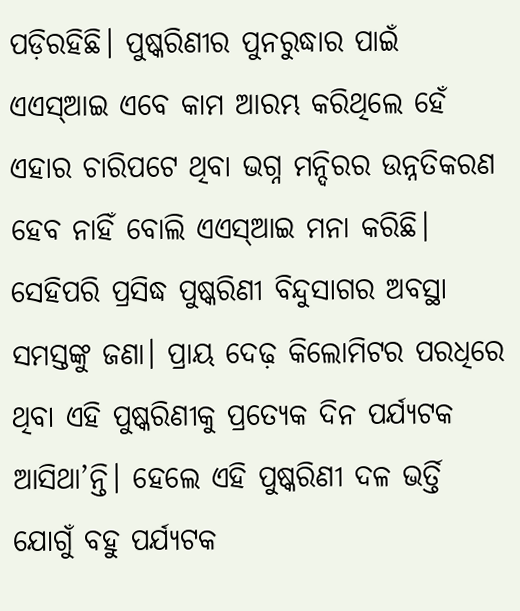ପଡ଼ିରହିଛି। ପୁଷ୍କରିଣୀର ପୁନରୁଦ୍ଧାର ପାଇଁ ଏଏସ୍‌ଆଇ ଏବେ କାମ ଆରମ୍ଭ କରିଥିଲେ ହେଁ ଏହାର ଚାରିପଟେ ଥିବା ଭଗ୍ନ ମନ୍ଦିରର ଉନ୍ନତିକରଣ ହେବ ନାହିଁ ବୋଲି ଏଏସ୍ଆଇ ମନା କରିଛି। ସେହିପରି ପ୍ରସିଦ୍ଧ ପୁଷ୍କରିଣୀ ବିନ୍ଦୁସାଗର ଅବସ୍ଥା ସମସ୍ତଙ୍କୁ ଜଣା। ପ୍ରାୟ ଦେଢ଼ କିଲୋମିଟର ପରଧିରେ ଥିବା ଏହି ପୁଷ୍କରିଣୀକୁ ପ୍ରତ୍ୟେକ ଦିନ ପର୍ଯ୍ୟଟକ ଆସିଥା’ନ୍ତି। ହେଲେ ଏହି ପୁଷ୍କରିଣୀ ଦଳ ଭର୍ତ୍ତି ଯୋଗୁଁ ବହୁ ପର୍ଯ୍ୟଟକ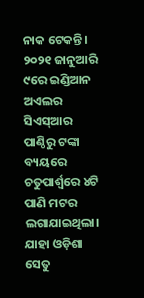ନାକ ଟେକନ୍ତି। ୨୦୨୧ ଜାନୁଆରି ୯ରେ ଇଣ୍ଡିଆନ ଅଏଲର ସିଏସ୍‍ଆର ପାଣ୍ଠିରୁ ଟଙ୍କା ବ୍ୟୟରେ ଚତୁପାର୍ଶ୍ବରେ ୪ଟି ପାଣି ମଟର ଲଗାଯାଇଥିଲା। ଯାହା ଓଡ଼ିଶା ସେତୁ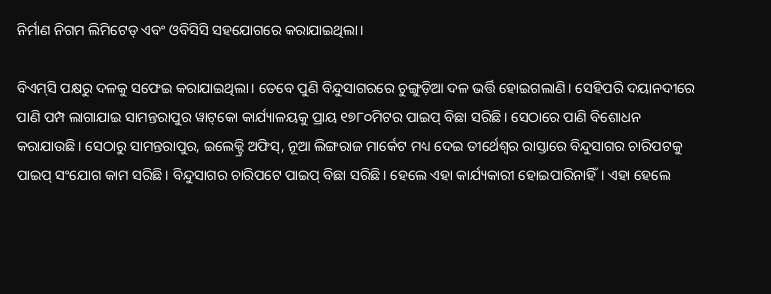ନିର୍ମାଣ ନିଗମ ଲିମିଟେଡ୍ ଏବଂ ଓବିସିସି ସହଯୋଗରେ କରାଯାଇଥିଲା।

ବିଏମ୍‌ସି ପକ୍ଷରୁ ଦଳକୁ ସଫେଇ କରାଯାଇଥିଲା। ତେବେ ପୁଣି ବିନ୍ଦୁସାଗରରେ ଚୁଙ୍ଗୁଡ଼ିଆ ଦଳ ଭର୍ତ୍ତି ହୋଇଗଲାଣି। ସେହିପରି ଦୟାନଦୀରେ ପାଣି ପମ୍ପ ଲାଗାଯାଇ ସାମନ୍ତରାପୁର ୱାଟ୍‌କୋ କାର୍ଯ୍ୟାଳୟକୁ ପ୍ରାୟ ୧୭୮୦ମିଟର ପାଇପ୍‌ ବିଛା ସରିଛି। ସେଠାରେ ପାଣି ବିଶୋଧନ କରାଯାଉଛି। ସେଠାରୁ ସାମନ୍ତରାପୁର, ଇଲେକ୍ଟ୍ରି ଅଫିସ୍‌, ନୂଆ ଲିଙ୍ଗରାଜ ମାର୍କେଟ ମଧ୍ୟ ଦେଇ ତୀର୍ଥେଶ୍ବର ରାସ୍ତାରେ ବିନ୍ଦୁସାଗର ଚାରିପଟକୁ ପାଇପ୍‌ ସଂଯୋଗ କାମ ସରିଛି। ବିନ୍ଦୁସାଗର ଚାରିପଟେ ପାଇପ୍‌ ବିଛା ସରିଛି। ହେଲେ ଏହା କାର୍ଯ୍ୟକାରୀ ହୋଇପାରିନାହିଁ। ଏହା ହେଲେ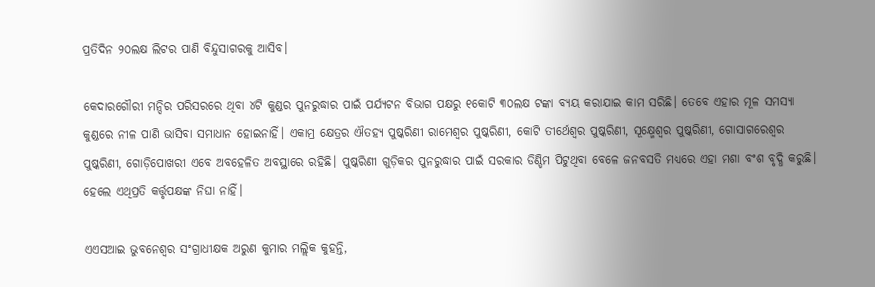ପ୍ରତିଦିନ ୨୦ଲକ୍ଷ ଲିଟର ପାଣି ବିନ୍ଦୁସାଗରକୁ ଆସିବ।

କେଦାରଗୌରୀ ମନ୍ଦିର ପରିସରରେ ଥିବା ୪ଟି କୁଣ୍ଡର ପୁନରୁଦ୍ଧାର ପାଇଁ ପର୍ଯ୍ୟଟନ ବିଭାଗ ପକ୍ଷରୁ ୧କୋଟି ୩୦ଲକ୍ଷ ଟଙ୍କା ବ୍ୟୟ କରାଯାଇ କାମ ସରିଛି। ତେବେ ଏହାର ମୂଳ ସମସ୍ୟା କୁଣ୍ଡରେ ନୀଳ ପାଣି ଭାସିବା ସମାଧାନ ହୋଇନାହିଁ। ଏକାମ୍ର କ୍ଷେତ୍ରର ଐତହ୍ୟ ପୁଷ୍କରିଣୀ ରାମେଶ୍ବର ପୁଷ୍କରିଣୀ, କୋଟି ତୀର୍ଥେଶ୍ବର ପୁଷ୍କରିଣୀ, ସୂକ୍ଷ୍ମେଶ୍ବର ପୁଷ୍କରିଣୀ, ଗୋସାଗରେଶ୍ବର ପୁଷ୍କରିଣୀ, ଗୋଡ଼ିପୋଖରୀ ଏବେ ଅବହେଳିତ ଅବସ୍ଥାରେ ରହିଛି। ପୁଷ୍କରିଣୀ ଗୁଡ଼ିକର ପୁନରୁଦ୍ଧାର ପାଇଁ ସରକାର ଡିଣ୍ଡିମ ପିଟୁଥିବା ବେଳେ ଜନବସତି ମଧ୍ୟରେ ଏହା ମଶା ବଂଶ ବୃଦ୍ଧି କରୁଛି। ହେଲେ ଏଥିପ୍ରତି କର୍ତ୍ତୃପକ୍ଷଙ୍କ ନିଘା ନାହିଁ।

ଏଏସଆଇ ଭୁବନେଶ୍ବର ସଂଗ୍ରାଧୀକ୍ଷକ ଅରୁଣ କୁମାର ମଲ୍ଲିକ କୁହନ୍ତି,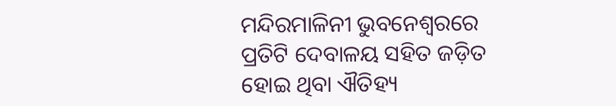ମନ୍ଦିରମାଳିନୀ ଭୁବନେଶ୍ବରରେ ପ୍ରତିଟି ଦେବାଳୟ ସହିତ ଜଡ଼ିତ ହୋଇ ଥିବା ଐତିହ୍ୟ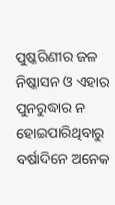ପୁଷ୍କରିଣୀର ଜଳ ନିଷ୍କାସନ ଓ ଏହାର ପୁନରୁଦ୍ଧାର ନ ହୋଇପାରିଥିବାରୁ ବର୍ଷାଦିନେ ଅନେକ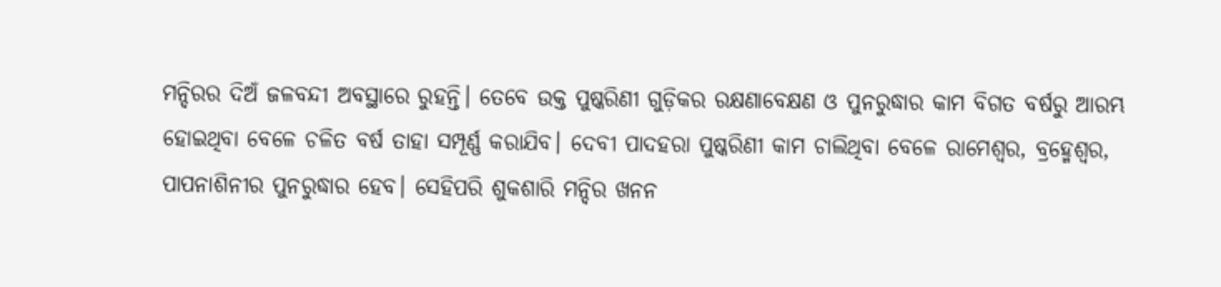ମନ୍ଦିରର ଦିଅଁ ଜଳବନ୍ଦୀ ଅବସ୍ଥାରେ ରୁହନ୍ତି। ତେବେ ଉକ୍ତ ପୁଷ୍କରିଣୀ ଗୁଡ଼ିକର ରକ୍ଷଣାବେକ୍ଷଣ ଓ ପୁନରୁଦ୍ଧାର କାମ ବିଗତ ବର୍ଷରୁ ଆରମ୍ଭ ହୋଇଥିବା ବେଳେ ଚଳିତ ବର୍ଷ ତାହା ସମ୍ପୂର୍ଣ୍ଣ କରାଯିବ। ଦେବୀ ପାଦହରା ପୁଷ୍କରିଣୀ କାମ ଚାଲିଥିବା ବେଳେ ରାମେଶ୍ବର, ବ୍ରହ୍ମେଶ୍ୱର, ପାପନାଶିନୀର ପୁନରୁଦ୍ଧାର ହେବ। ସେହିପରି ଶୁକଶାରି ମନ୍ଦିର ଖନନ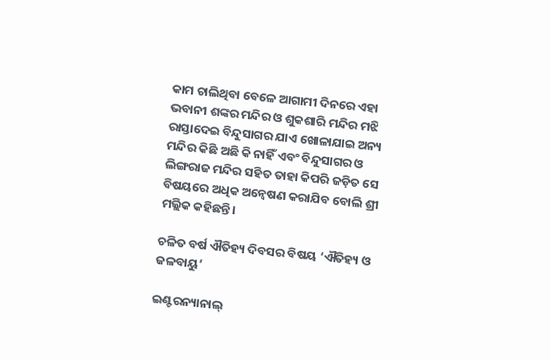କାମ ଚାଲିଥିବା ବେଳେ ଆଗାମୀ ଦିନରେ ଏହା ଭବାନୀ ଶଙ୍କର ମନ୍ଦିର ଓ ଶୁକଶାରି ମନ୍ଦିର ମଝି ରାସ୍ତାଦେଇ ବିନ୍ଦୁସାଗର ଯାଏ ଖୋଳ‌ାଯାଇ ଅନ୍ୟ ମନ୍ଦିର କିଛି ଅଛି କି ନାହିଁ ଏବଂ ବିନ୍ଦୁସାଗର ଓ ଲିଙ୍ଗରାଜ ମନ୍ଦିର ସହିତ ତାହା କିପରି ଜଡ଼ିତ ସେ ବିଷୟରେ ଅଧିକ ଅନ୍ବେଷଣ କରାଯିବ ବୋଲି ଶ୍ରୀ ମଲ୍ଲିକ କହିଛନ୍ତି।

ଚଳିତ ବର୍ଷ ଐତିହ୍ୟ ଦିବସର ବିଷୟ ‘ଐତିହ୍ୟ ଓ ଜଳବାୟୁ’

ଇଣ୍ଟରନ୍ୟାନାଲ୍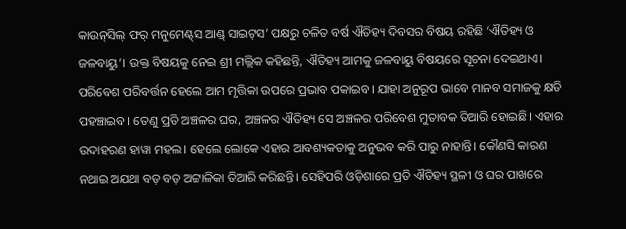କାଉନ୍‌ସିଲ୍‌ ଫର୍ ମନୁମେଣ୍ଟ୍‌ସ ଆଣ୍ଡ୍ ସାଇଟ୍‌ସ’ ପକ୍ଷରୁ ଚଳିତ ବର୍ଷ ଐତିହ୍ୟ ଦିବସର ବିଷୟ ରହିଛି ‘ଐତିହ୍ୟ ଓ ଜଳବାୟୁ’। ଉକ୍ତ ବିଷୟକୁ ନେଇ ଶ୍ରୀ ମଲ୍ଲିକ କହିଛନ୍ତି, ଐତିହ୍ୟ ଆମକୁ ଜଳବାୟୁ ବିଷୟରେ ସୂଚନା ଦେଇଥାଏ। ପରିବେଶ ପରିବର୍ତ୍ତନ ହେଲେ ଆମ ମୃତ୍ତିକା ଉପରେ ପ୍ରଭାବ ପକାଇବ। ଯାହା ଅନୁରୂପ ଭାବେ ମାନବ ସମାଜକୁ କ୍ଷତି ପହଞ୍ଚାଇବ। ତେଣୁ ପ୍ରତି ଅଞ୍ଚଳର ଘର, ଅଞ୍ଚଳର ଐତିହ୍ୟ ସେ ଅଞ୍ଚଳର ପରିବେଶ ମୁତାବକ ତିଆରି ହୋଇଛି। ଏହାର ଉଦାହରଣ ହାୱା ମହଲ। ହେଲେ ଲୋକେ ଏହାର ଆବଶ୍ୟକତାକୁ ଅନୁଭବ କରି ପାରୁ ନାହାନ୍ତି। କୌଣସି କାରଣ ନଥାଇ ଅଯଥା ବଡ଼ ବଡ଼ ଅଟ୍ଟାଳିକା ତିଆରି କରିଛନ୍ତି। ସେହିପରି ଓଡ଼ିଶାରେ ପ୍ରତି ଐତିହ୍ୟ ସ୍ଥଳୀ ଓ ଘର ପାଖରେ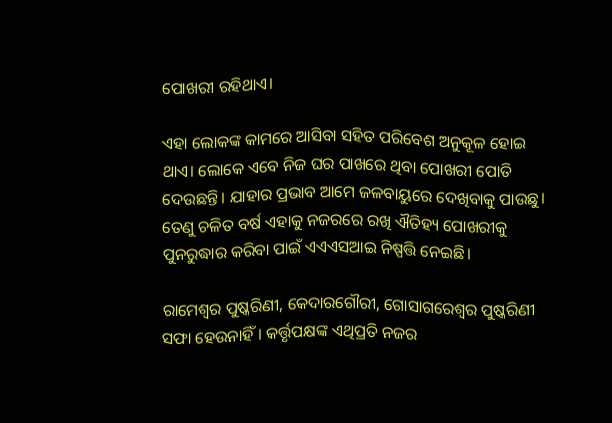ପୋଖରୀ ରହିଥାଏ।

ଏହା ଲୋକଙ୍କ କାମରେ ଆସିବା ସହିତ ପରିବେଶ ଅନୁକୂଳ ହୋଇ ଥାଏ। ଲୋକେ ଏବେ ନିଜ ଘର ପାଖରେ ଥିବା ପୋଖରୀ ପୋତି ଦେଉଛନ୍ତି। ଯାହାର ପ୍ରଭାବ ଆମେ ଜଳବାୟୁରେ ଦେଖିବାକୁ ପାଉଛୁ। ତେଣୁ ଚଳିତ ବର୍ଷ ଏହାକୁ ନଜରରେ ରଖି ଐତିହ୍ୟ ପୋଖରୀକୁ ପୁନରୁଦ୍ଧାର କରିବା ପାଇଁ ଏଏଏସଆଇ ନିଷ୍ପତ୍ତି ନେଇଛି।

ରାମେଶ୍ବର ପୁଷ୍କରିଣୀ, କେଦାରଗୌରୀ, ଗୋସାଗରେଶ୍ବର ପୁଷ୍କରିଣୀ ସଫା ହେଉନାହିଁ। କର୍ତ୍ତୃପକ୍ଷଙ୍କ ଏଥିପ୍ରତି ନଜର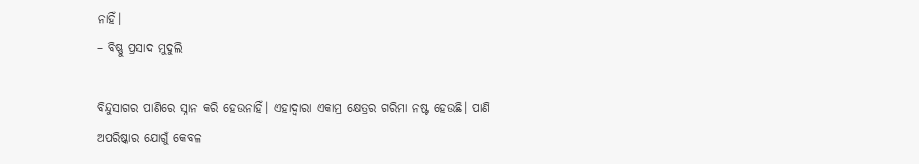ନାହିଁ।
– ବିଷ୍ଣୁ ପ୍ରସାଦ ମୁଦୁଲି

ବିନ୍ଦୁସାଗର ପାଣିରେ ସ୍ନାନ କରି ହେଉନାହିଁ। ଏହାଦ୍ବାରା ଏକାମ୍ର କ୍ଷେତ୍ରର ଗରିମା ନଷ୍ଟ ହେଉଛି। ପାଣି ଅପରିଷ୍କାର ଯୋଗୁଁ କେବଳ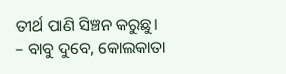ତୀର୍ଥ ପାଣି ସିଞ୍ଚନ କରୁଛୁ।
– ବାବୁ ଦୁବେ, କୋଲକାତା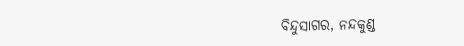ବିନ୍ଦୁସାଗର, ନନ୍ଦକୁଣ୍ଡ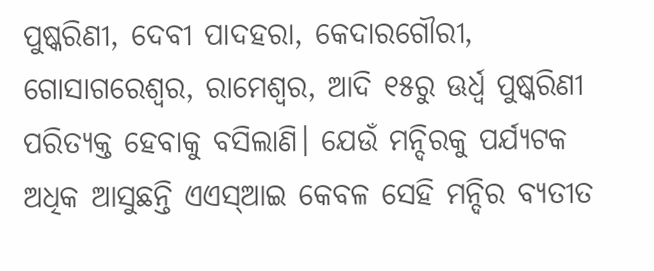ପୁଷ୍କରିଣୀ, ଦେବୀ ପାଦହରା, କେଦାରଗୌରୀ, ଗୋସାଗରେଶ୍ୱର, ରାମେଶ୍ୱର, ଆଦି ୧୫ରୁ ଊର୍ଧ୍ୱ ପୁଷ୍କରିଣୀ ପରିତ୍ୟକ୍ତ ହେବାକୁ ବସିଲାଣି। ଯେଉଁ ମନ୍ଦିରକୁ ପର୍ଯ୍ୟଟକ ଅଧିକ ଆସୁଛନ୍ତି ଏଏସ୍ଆଇ କେବଳ ସେହି ମନ୍ଦିର ବ୍ୟତୀତ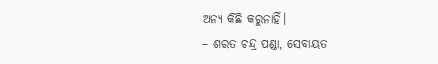ଅନ୍ୟ କିଛି କରୁନାହିଁ।
– ଶରତ ଚନ୍ଦ୍ର ପଣ୍ଡା, ସେବାୟତ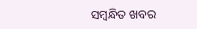ସମ୍ବନ୍ଧିତ ଖବର